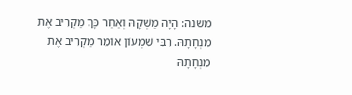משנה: הָיָה מַשְׁקָהּ וְאַחַר כָּךְ מַקְרִיב אֶת מִנְחָתָהּ. רִבִּי שִׁמְעוֹן אוֹמֵר מַקְרִיב אֶת מִנְחָתָהּ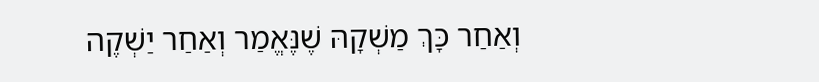וְאַחַר כָּךְ מַשְׁקָהּ שֶׁנֶּאֱמַר וְאַחַר יַשְׁקֶה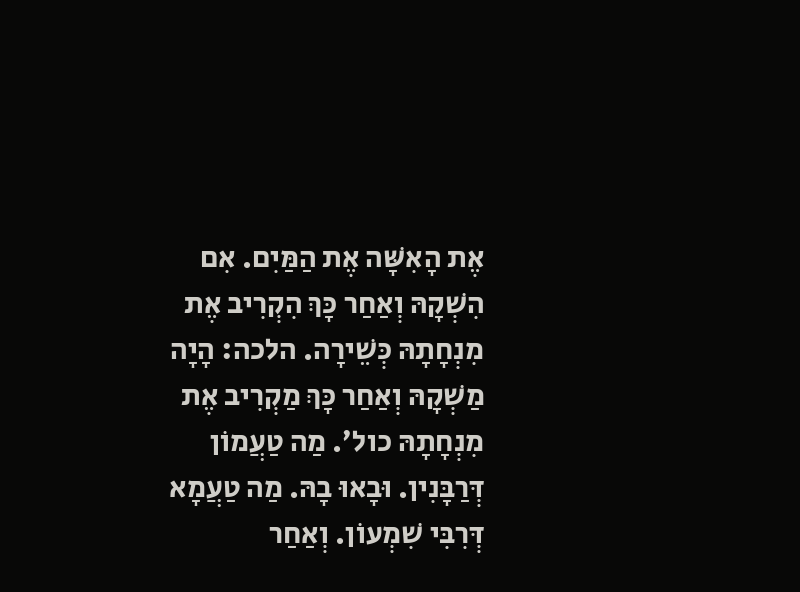אֶת הָאִשָּׁה אֶת הַמַּיִם. אִם הִשְׁקָהּ וְאַחַר כָּךְ הִקְרִיב אֶת מִנְחָתָהּ כְּשֵׁירָה. הלכה: הָיָה מַשְׁקָהּ וְאַחַר כָּךְ מַקְרִיב אֶת מִנְחָתָהּ כול׳. מַה טַעֲמוֹן דְּרַבָּנִין. וּבָאוּ בָהּ. מַה טַעֲמָא דְּרִבִּי שִׁמְעוֹן. וְאַחַר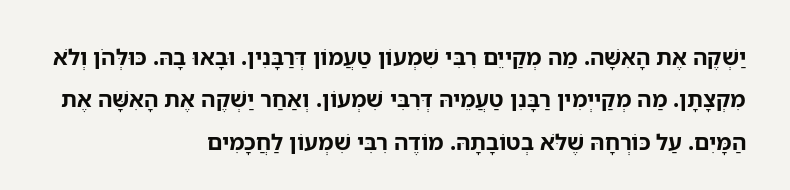יַשְׁקֶה אֶת הָאִשָּׁה. מַה מְקַייֵם רִבִּי שִׁמְעוֹן טַעֲמוֹן דְּרַבָּנִין. וּבָאוּ בָהּ. כּוּלְּהֹן וְלֹא מִקְצָתָן. מַה מְקַייְמִין רַבָּנִן טַעֲמֵיהּ דְּרִבִּי שִׁמְעוֹן. וְאַחַר יַשְׁקֶה אֶת הָאִשָּׁה אֶת הַמָּיִם. עַל כּוֹרְחָהּ שֶׁלֹּא בְטוֹבָתָהּ. מוֹדֶה רִבִּי שִׁמְעוֹן לַחֲכָמִים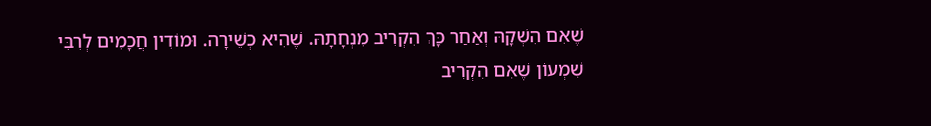שֶׁאִם הִשְׁקָהּ וְאַחַר כָּךְ הִקְרִיב מִנְחָתָהּ. שֶׁהִיא כְשֵׁירָה. וּמוֹדִין חֲכָמִים לְרִבִּי שִׁמְעוֹן שֶׁאִם הִקְרִיב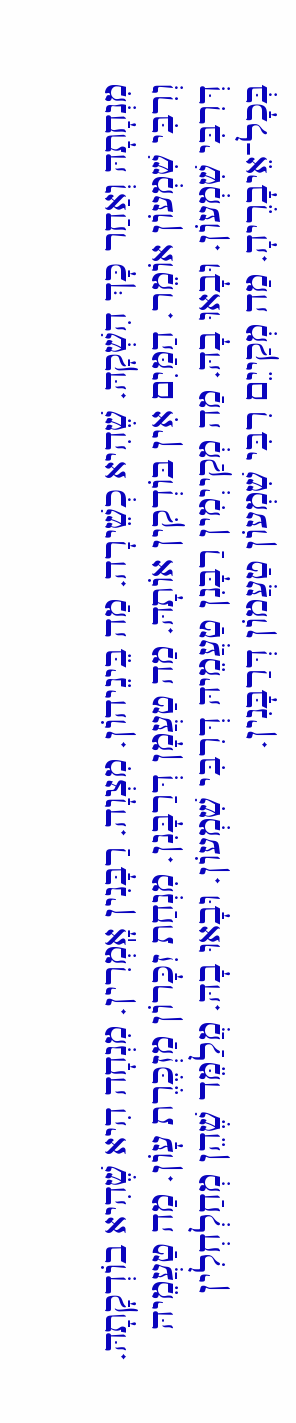מִנְחָתָהּ וְאַחַר כָּךְ הִשְׁקָהּ. שֶׁהִיא כְשֵׁירָה. מַה בֵּינֵיהוֹן. מִצְוָה. רַבָּנִין אָֽמְרִין. מִנְחָה הִיא שֶׁהִיא בוֹדְקָתָהּ. וְרִבִּי שִׁמְעוֹן אוֹמֵר. הַמַּיִם אִין בּוֹדְקִין אוֹתָהּ. מַה טַעֲמָן דְּרַבָּנִן. מִנְחַת זִכָּרוֹן מַזְכֶּרֶת עָוֹן. מַה טַעֲמֵיהּ דְּרִבִּי שִׁמְעוֹן. וּבָאוּ בָהּ. מַה מְקַייְמִין רַבָּנִן טַעֲמֵיהּ דְּרִבִּי שִׁמְעוֹן. וּבָאוּ בָהּ. מֲלַמֵּד שֶׁהֵן מְחַלְחְלִין בְּכָל־אֵיבָרֶיהָ. מַה מְקַייֵם רִבִּי שִׁמְעוֹן טַעֲמוֹן דְּרַבָּנִין.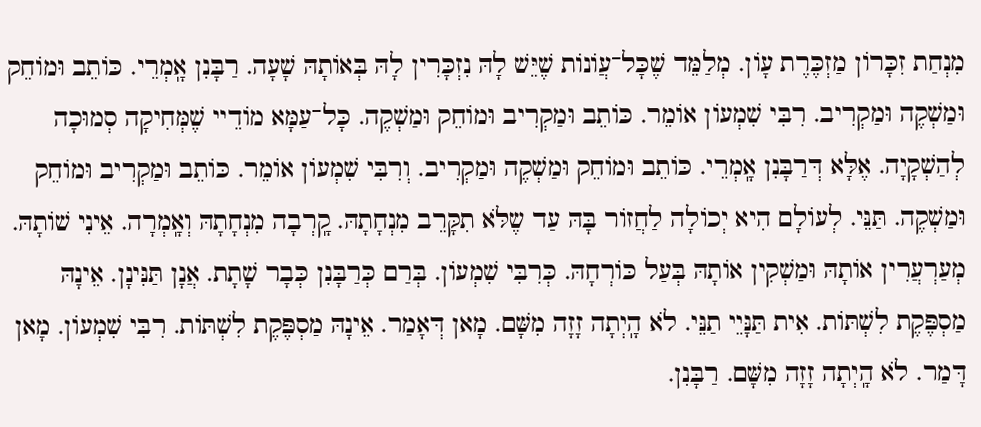מִנְחַת זִכָּרוֹן מַזְכֶּרֶת עָוֹן. מְלַמֵּד שֶׁכָּל־עֲוֹנוֹת שֶׁיֵּשׁ לָהּ נִזְכָּרִין לָהּ בְּאוֹתָהּ שָׁעָה. רַבָּנִן אָֽמְרֵי. כּוֹתֵב וּמוֹחֵק וּמַשְׁקֶה וּמַקְרִיב. רִבִּי שִׁמְעוֹן אוֹמֵר. כּוֹתֵב וּמַקְרִיב וּמוֹחֵק וּמַשְׁקֶה. כָּל־עַמָּא מוֹדֵיי שֶׁמְּחִיקָה סְמוּכָה לְהַשְׁקָיָה. אֶלָּא דְּרַבָּנִן אָֽמְרֵי. כּוֹתֵב וּמוֹחֵק וּמַשְׁקֶה וּמַקְרִיב. וְרִבִּי שִׁמְעוֹן אוֹמֵר. כּוֹתֵב וּמַקְרִיב וּמוֹחֵק וּמַשְׁקֶה. תַּנֵּי. לְעוֹלָם הִיא יְכוֹלָה לַחֲזוֹר בָּהּ עַד שֶלֹּא תִקָּרֵב מִנְחָתָהּ. קָֽרְבָה מִנְחָתָהּ וְאָֽמְרָה. אֵינִי שׁוֹתָהּ. מְעַרְעֲרִין אוֹתָהּ וּמַשְׁקִין אוֹתָהּ בְּעַל כּוֹרְחָהּ. כְּרִבִּי שִׁמְעוֹן. בְּרַם כְּרַבָּנִן כְּבָר שָׁתָת. אֲנָן תַּנִּינָן. אֵינָהּ מַסְפֶּקֶת לִשְׁתּוֹת. אִית תַּנָּיֵי תַנֵּי. לֹא הָֽיְתָה זָזָה מִשָּׁם. מָאן דְּאָמַר. אֵינָהּ מַסְפֶּקֶת לִשְׁתּוֹת. רִבִּי שִׁמְעוֹן. מָאן דָּמַר. לֹא הָֽיְתָה זָזָה מִשָּׁם. רַבָּנִן.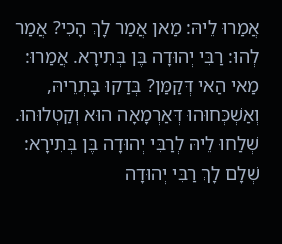אֲמַרוּ לֵיהּ: מַאן אֲמַר לָךְ הָכִי? אֲמַר לְהוּ: רַבִּי יְהוּדָה בֶּן בְּתִירָא. אֲמַרוּ: מַאי הַאי דְּקַמַּן? בְּדַקוּ בָּתְרֵיהּ, וְאַשְׁכְּחוּהוּ דְּאַרְמָאָה הוּא וְקַטְלוּהוּ. שְׁלַחוּ לֵיהּ לְרַבִּי יְהוּדָה בֶּן בְּתִירָא: שְׁלָם לָךְ רַבִּי יְהוּדָה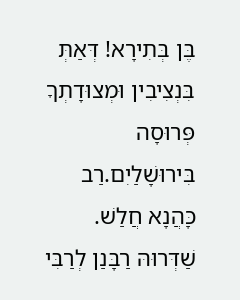בֶּן בְּתִירָא! דְּאַתְּ בִּנְצִיבִין וּמְצוּדָתְךָ פְּרוּסָה בִּירוּשָׁלַיִם.רַב כָּהֲנָא חֲלַשׁ. שַׁדְּרוּהּ רַבָּנַן לְרַבִּי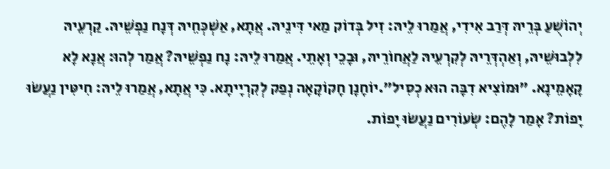יְהוֹשֻׁעַ בְּרֵיהּ דְּרַב אִידִי, אֲמַרוּ לֵיהּ: זִיל בְּדוֹק מַאי דִּינֵיהּ. אֲתָא, אַשְׁכְּחֵיהּ דְּנָח נַפְשֵׁיהּ. קַרְעֵיהּ לִלְבוּשֵׁיהּ, וְאַהְדְּרֵיהּ לְקִרְעֵיהּ לַאֲחוֹרֵיהּ, וּבָכֵי וְאָתֵי. אֲמַרוּ לֵיהּ: נָח נַפְשֵׁיהּ? אֲמַר לְהוּ: אֲנָא לָא קָאָמֵינָא. ״וּמוֹצִיא דִבָּה הוּא כְסִיל״.יוֹחָנָן חָקוֹקָאָה נְפַק לְקִרְיָיתָא. כִּי אֲתָא, אֲמַרוּ לֵיהּ: חִיטִּין נַעֲשׂוּ יָפוֹת? אָמַר לָהֶם: שְׂעוֹרִים נַעֲשׂוּ יָפוֹת.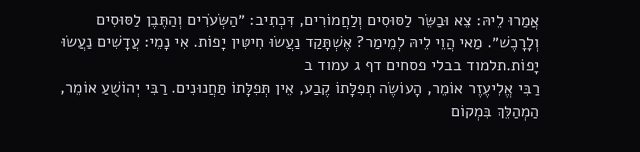אֲמַרוּ לֵיהּ: צֵא וּבַשֵּׂר לַסּוּסִים וְלַחֲמוֹרִים, דִּכְתִיב: ״הַשְּׂעֹרִים וְהַתֶּבֶן לַסּוּסִים וְלָרָכֶשׁ״. מַאי הֲוֵי לֵיהּ לְמֵימַר? אֶשְׁתָּקַד נַעֲשׂוּ חִיטִּין יָפוֹת. אִי נָמֵי: עֲדָשִׁים נַעֲשׂוּ יָפוֹת.תלמוד בבלי פסחים דף ג עמוד ב
רַבִּי אֱלִיעֶזֶר אוֹמֵר, הָעוֹשֶׂה תְפִלָּתוֹ קֶבַע, אֵין תְּפִלָּתוֹ תַּחֲנוּנִים. רַבִּי יְהוֹשֻׁעַ אוֹמֵר, הַמְהַלֵּךְ בִּמְקוֹם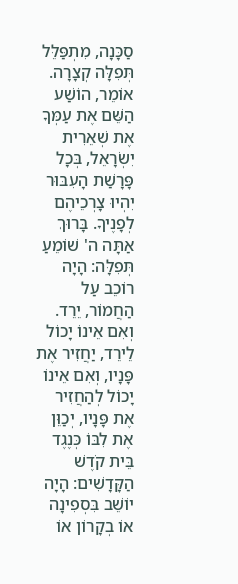סַכָּנָה, מִתְפַּלֵּל תְּפִלָּה קְצָרָה. אוֹמֵר, הוֹשַׁע הַשֵּׁם אֶת עַמְּךָ אֶת שְׁאֵרִית יִשְׂרָאֵל, בְּכָל פָּרָשַׁת הָעִבּוּר יִהְיוּ צָרְכֵיהֶם לְפָנֶיךָ. בָּרוּךְ אַתָּה ה' שׁוֹמֵעַ תְּפִלָּה: הָיָה רוֹכֵב עַל הַחֲמוֹר, יֵרֵד. וְאִם אֵינוֹ יָכוֹל לֵירֵד, יַחֲזִיר אֶת פָּנָיו, וְאִם אֵינוֹ יָכוֹל לְהַחֲזִיר אֶת פָּנָיו, יְכַוֵּן אֶת לִבּוֹ כְּנֶגֶד בֵּית קֹדֶשׁ הַקָּדָשִׁים: הָיָה יוֹשֵׁב בִּסְפִינָה אוֹ בְקָרוֹן אוֹ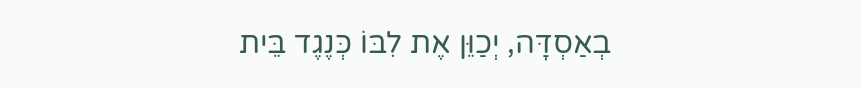בְאַסְדָּה, יְכַוֵּן אֶת לִבּוֹ כְּנֶגֶד בֵּית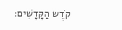קֹדֶש הַקָּדָשִׁים: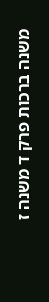משנה ברכות פרק ד משנה ז